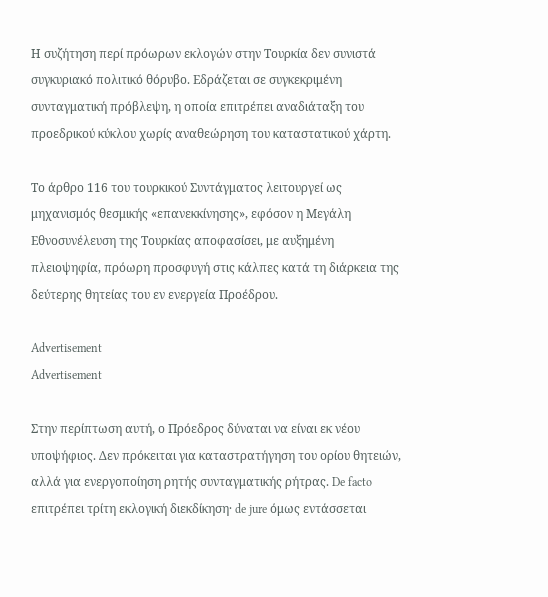Η συζήτηση περί πρόωρων εκλογών στην Τουρκία δεν συνιστά συγκυριακό πολιτικό θόρυβο. Εδράζεται σε συγκεκριμένη συνταγματική πρόβλεψη, η οποία επιτρέπει αναδιάταξη του προεδρικού κύκλου χωρίς αναθεώρηση του καταστατικού χάρτη.

Το άρθρο 116 του τουρκικού Συντάγματος λειτουργεί ως μηχανισμός θεσμικής «επανεκκίνησης», εφόσον η Μεγάλη Εθνοσυνέλευση της Τουρκίας αποφασίσει, με αυξημένη πλειοψηφία, πρόωρη προσφυγή στις κάλπες κατά τη διάρκεια της δεύτερης θητείας του εν ενεργεία Προέδρου.

Advertisement
Advertisement

Στην περίπτωση αυτή, ο Πρόεδρος δύναται να είναι εκ νέου υποψήφιος. Δεν πρόκειται για καταστρατήγηση του ορίου θητειών, αλλά για ενεργοποίηση ρητής συνταγματικής ρήτρας. De facto επιτρέπει τρίτη εκλογική διεκδίκηση· de jure όμως εντάσσεται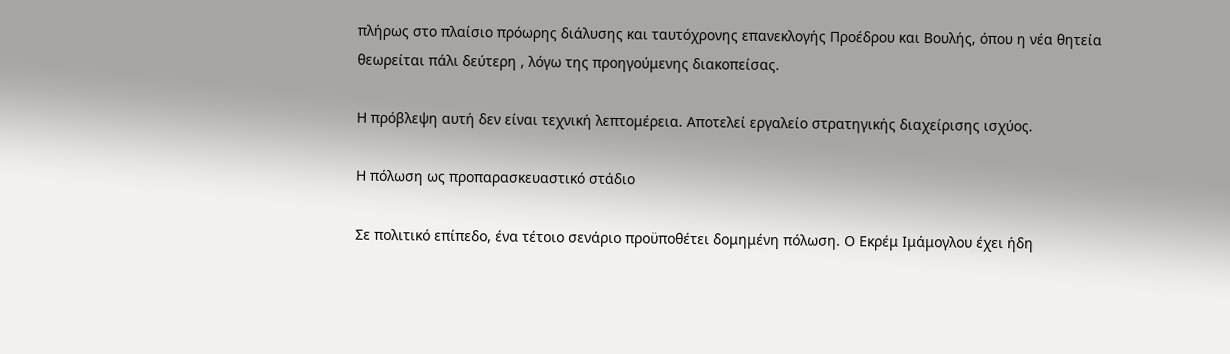πλήρως στο πλαίσιο πρόωρης διάλυσης και ταυτόχρονης επανεκλογής Προέδρου και Βουλής, όπου η νέα θητεία θεωρείται πάλι δεύτερη , λόγω της προηγούμενης διακοπείσας.

Η πρόβλεψη αυτή δεν είναι τεχνική λεπτομέρεια. Αποτελεί εργαλείο στρατηγικής διαχείρισης ισχύος.

Η πόλωση ως προπαρασκευαστικό στάδιο

Σε πολιτικό επίπεδο, ένα τέτοιο σενάριο προϋποθέτει δομημένη πόλωση. Ο Εκρέμ Ιμάμογλου έχει ήδη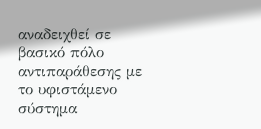αναδειχθεί σε βασικό πόλο αντιπαράθεσης με το υφιστάμενο σύστημα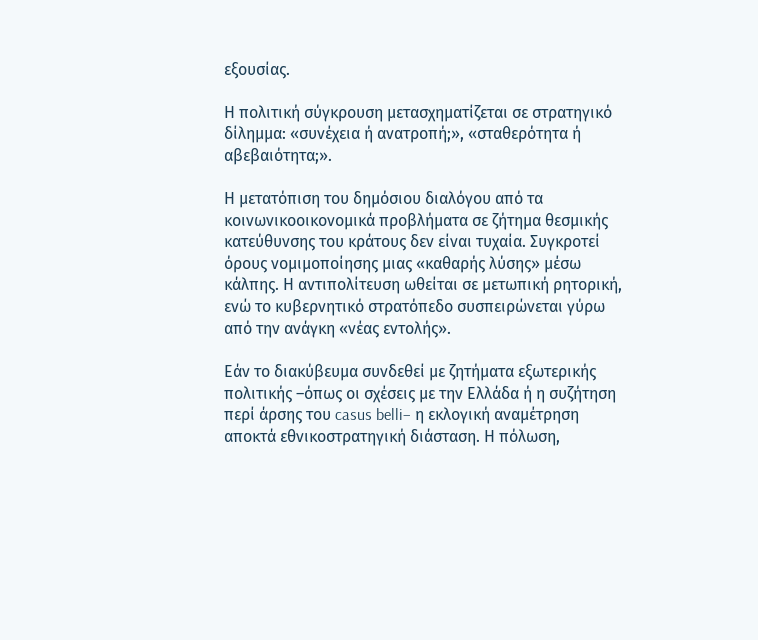εξουσίας.

Η πολιτική σύγκρουση μετασχηματίζεται σε στρατηγικό δίλημμα: «συνέχεια ή ανατροπή;», «σταθερότητα ή αβεβαιότητα;».

Η μετατόπιση του δημόσιου διαλόγου από τα κοινωνικοοικονομικά προβλήματα σε ζήτημα θεσμικής κατεύθυνσης του κράτους δεν είναι τυχαία. Συγκροτεί όρους νομιμοποίησης μιας «καθαρής λύσης» μέσω κάλπης. Η αντιπολίτευση ωθείται σε μετωπική ρητορική, ενώ το κυβερνητικό στρατόπεδο συσπειρώνεται γύρω από την ανάγκη «νέας εντολής».

Εάν το διακύβευμα συνδεθεί με ζητήματα εξωτερικής πολιτικής –όπως οι σχέσεις με την Ελλάδα ή η συζήτηση περί άρσης του casus belli– η εκλογική αναμέτρηση αποκτά εθνικοστρατηγική διάσταση. Η πόλωση,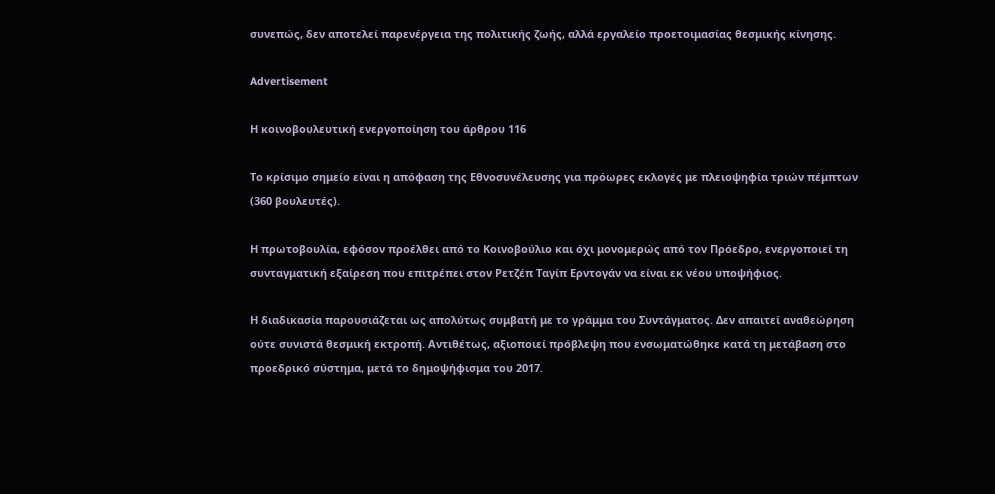συνεπώς, δεν αποτελεί παρενέργεια της πολιτικής ζωής, αλλά εργαλείο προετοιμασίας θεσμικής κίνησης.

Advertisement

Η κοινοβουλευτική ενεργοποίηση του άρθρου 116

Το κρίσιμο σημείο είναι η απόφαση της Εθνοσυνέλευσης για πρόωρες εκλογές με πλειοψηφία τριών πέμπτων (360 βουλευτές).

Η πρωτοβουλία, εφόσον προέλθει από το Κοινοβούλιο και όχι μονομερώς από τον Πρόεδρο, ενεργοποιεί τη συνταγματική εξαίρεση που επιτρέπει στον Ρετζέπ Ταγίπ Ερντογάν να είναι εκ νέου υποψήφιος.

Η διαδικασία παρουσιάζεται ως απολύτως συμβατή με το γράμμα του Συντάγματος. Δεν απαιτεί αναθεώρηση ούτε συνιστά θεσμική εκτροπή. Αντιθέτως, αξιοποιεί πρόβλεψη που ενσωματώθηκε κατά τη μετάβαση στο προεδρικό σύστημα, μετά το δημοψήφισμα του 2017.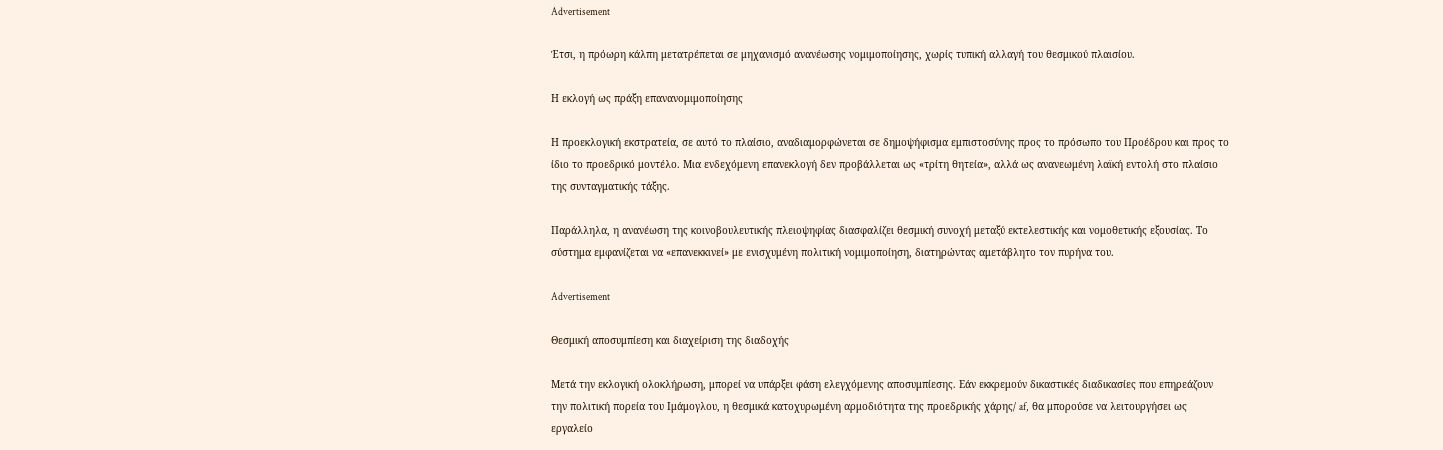Advertisement

Έτσι, η πρόωρη κάλπη μετατρέπεται σε μηχανισμό ανανέωσης νομιμοποίησης, χωρίς τυπική αλλαγή του θεσμικού πλαισίου.

Η εκλογή ως πράξη επανανομιμοποίησης

Η προεκλογική εκστρατεία, σε αυτό το πλαίσιο, αναδιαμορφώνεται σε δημοψήφισμα εμπιστοσύνης προς το πρόσωπο του Προέδρου και προς το ίδιο το προεδρικό μοντέλο. Μια ενδεχόμενη επανεκλογή δεν προβάλλεται ως «τρίτη θητεία», αλλά ως ανανεωμένη λαϊκή εντολή στο πλαίσιο της συνταγματικής τάξης.

Παράλληλα, η ανανέωση της κοινοβουλευτικής πλειοψηφίας διασφαλίζει θεσμική συνοχή μεταξύ εκτελεστικής και νομοθετικής εξουσίας. Το σύστημα εμφανίζεται να «επανεκκινεί» με ενισχυμένη πολιτική νομιμοποίηση, διατηρώντας αμετάβλητο τον πυρήνα του.

Advertisement

Θεσμική αποσυμπίεση και διαχείριση της διαδοχής

Μετά την εκλογική ολοκλήρωση, μπορεί να υπάρξει φάση ελεγχόμενης αποσυμπίεσης. Εάν εκκρεμούν δικαστικές διαδικασίες που επηρεάζουν την πολιτική πορεία του Ιμάμογλου, η θεσμικά κατοχυρωμένη αρμοδιότητα της προεδρικής χάρης/ af,  θα μπορούσε να λειτουργήσει ως εργαλείο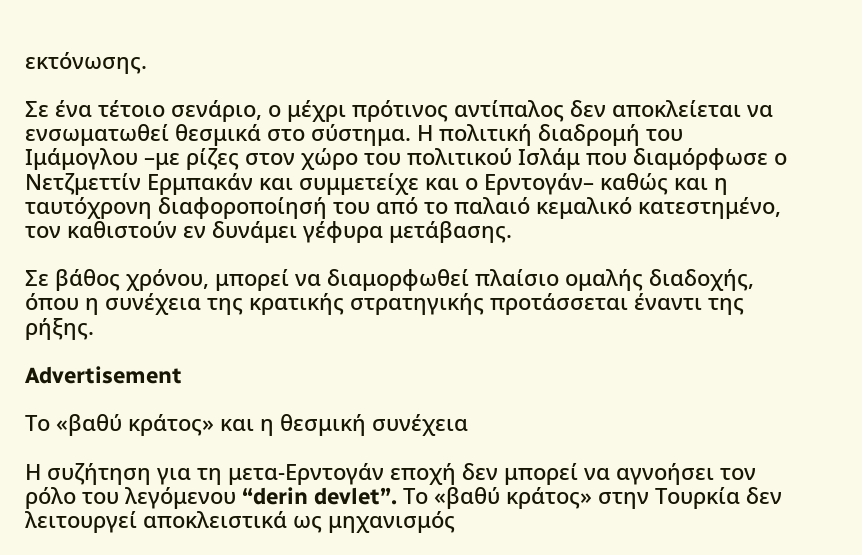εκτόνωσης.

Σε ένα τέτοιο σενάριο, ο μέχρι πρότινος αντίπαλος δεν αποκλείεται να ενσωματωθεί θεσμικά στο σύστημα. Η πολιτική διαδρομή του Ιμάμογλου –με ρίζες στον χώρο του πολιτικού Ισλάμ που διαμόρφωσε ο Νετζμεττίν Ερμπακάν και συμμετείχε και ο Ερντογάν– καθώς και η ταυτόχρονη διαφοροποίησή του από το παλαιό κεμαλικό κατεστημένο, τον καθιστούν εν δυνάμει γέφυρα μετάβασης.

Σε βάθος χρόνου, μπορεί να διαμορφωθεί πλαίσιο ομαλής διαδοχής, όπου η συνέχεια της κρατικής στρατηγικής προτάσσεται έναντι της ρήξης.

Advertisement

Το «βαθύ κράτος» και η θεσμική συνέχεια

Η συζήτηση για τη μετα-Ερντογάν εποχή δεν μπορεί να αγνοήσει τον ρόλο του λεγόμενου “derin devlet”. Το «βαθύ κράτος» στην Τουρκία δεν λειτουργεί αποκλειστικά ως μηχανισμός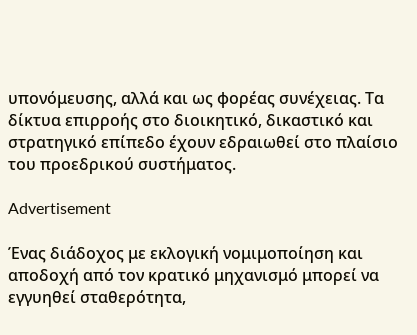υπονόμευσης, αλλά και ως φορέας συνέχειας. Τα δίκτυα επιρροής στο διοικητικό, δικαστικό και στρατηγικό επίπεδο έχουν εδραιωθεί στο πλαίσιο του προεδρικού συστήματος.

Advertisement

Ένας διάδοχος με εκλογική νομιμοποίηση και αποδοχή από τον κρατικό μηχανισμό μπορεί να εγγυηθεί σταθερότητα,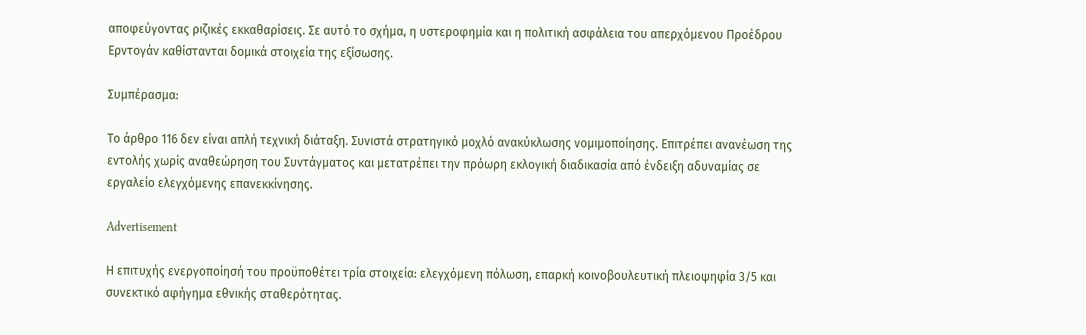αποφεύγοντας ριζικές εκκαθαρίσεις. Σε αυτό το σχήμα, η υστεροφημία και η πολιτική ασφάλεια του απερχόμενου Προέδρου Ερντογάν καθίστανται δομικά στοιχεία της εξίσωσης.

Συμπέρασμα:

Το άρθρο 116 δεν είναι απλή τεχνική διάταξη. Συνιστά στρατηγικό μοχλό ανακύκλωσης νομιμοποίησης. Επιτρέπει ανανέωση της εντολής χωρίς αναθεώρηση του Συντάγματος και μετατρέπει την πρόωρη εκλογική διαδικασία από ένδειξη αδυναμίας σε εργαλείο ελεγχόμενης επανεκκίνησης.

Advertisement

Η επιτυχής ενεργοποίησή του προϋποθέτει τρία στοιχεία: ελεγχόμενη πόλωση, επαρκή κοινοβουλευτική πλειοψηφία 3/5 και συνεκτικό αφήγημα εθνικής σταθερότητας.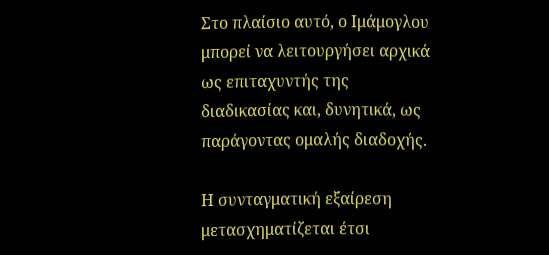Στο πλαίσιο αυτό, ο Ιμάμογλου μπορεί να λειτουργήσει αρχικά ως επιταχυντής της διαδικασίας και, δυνητικά, ως παράγοντας ομαλής διαδοχής.

Η συνταγματική εξαίρεση μετασχηματίζεται έτσι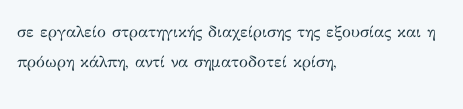σε εργαλείο στρατηγικής διαχείρισης της εξουσίας και η πρόωρη κάλπη, αντί να σηματοδοτεί κρίση,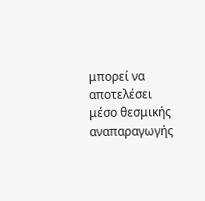μπορεί να αποτελέσει μέσο θεσμικής αναπαραγωγής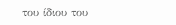του ίδιου του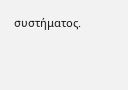συστήματος.